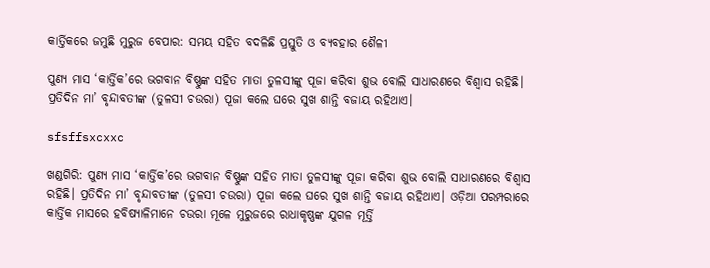କାର୍ତ୍ତିକରେ ଜମୁଛି ମୁରୁଜ ବେପାର: ସମୟ ସହିତ ବଦଳିଛି ପ୍ରସ୍ତୁତି ଓ ବ୍ୟବହାର ଶୈଳୀ

ପୁଣ୍ୟ ମାସ ‘କାର୍ତ୍ତିକ’ରେ ଭଗବାନ ବିଷ୍ଣୁଙ୍କ ସହିତ ମାତା ତୁଳସୀଙ୍କୁ ପୂଜା କରିବା ଶୁଭ ବୋଲି ସାଧାରଣରେ ବିଶ୍ବାସ ରହିଛି। ପ୍ରତିଦିନ ମା’ ବୃନ୍ଦାବତୀଙ୍କ (ତୁଳସୀ ଚଉରା) ପୂଜା କଲେ ଘରେ ସୁଖ ଶାନ୍ତି ବଜାୟ ରହିଥାଏ।

sfsffsxcxxc

ଖଣ୍ଡଗିରି: ପୁଣ୍ୟ ମାସ ‘କାର୍ତ୍ତିକ’ରେ ଭଗବାନ ବିଷ୍ଣୁଙ୍କ ସହିତ ମାତା ତୁଳସୀଙ୍କୁ ପୂଜା କରିବା ଶୁଭ ବୋଲି ସାଧାରଣରେ ବିଶ୍ବାସ ରହିଛି। ପ୍ରତିଦିନ ମା’ ବୃନ୍ଦାବତୀଙ୍କ (ତୁଳସୀ ଚଉରା) ପୂଜା କଲେ ଘରେ ସୁଖ ଶାନ୍ତି ବଜାୟ ରହିଥାଏ। ଓଡ଼ିଆ ପରମ୍ପରାରେ କାର୍ତ୍ତିକ ମାସରେ ହବି‌ଷ୍ୟାଳିମାନେ ଚଉରା ମୂଳେ ମୁରୁଜରେ ରାଧାକୃଷ୍ଣଙ୍କ ଯୁଗଳ ମୂର୍ତ୍ତି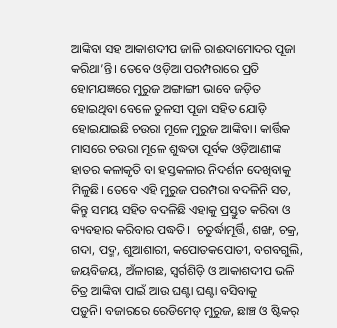ଆଙ୍କିବା ସହ ଆକାଶଦୀପ ଜାଳି ରାଈଦାମୋଦର ପୂଜା କରିଥା’ନ୍ତି। ତେବେ ଓଡ଼ିଆ ପରମ୍ପରାରେ ପ୍ରତି ହୋମଯଜ୍ଞରେ ମୁରୁଜ ଅଙ୍ଗାଙ୍ଗୀ ଭାବେ ଜଡ଼ିତ ହୋଇଥିବା ବେଳେ ତୁଳସୀ ପୂଜା ସହିତ ଯୋଡ଼ି ହୋଇଯାଇଛି ଚଉରା ମୂଳେ ମୁରୁଜ ଆଙ୍କିବା। କାର୍ତ୍ତିକ ମାସରେ ଚଉରା ମୂଳେ ଶୁଦ୍ଧତା ପୂର୍ବକ ଓଡ଼ିଆଣୀଙ୍କ ହାତର କଳାକୃତି ବା ହସ୍ତକଳାର ନିଦର୍ଶନ ଦେଖିବାକୁ ମିଳୁଛି। ତେବେ ଏହି ମୁରୁଜ ପରମ୍ପର‌ା ବଦଳିନି ସତ,  କିନ୍ତୁ ସମୟ ସହିତ ବଦଳିଛି ଏହାକୁ ପ୍ରସ୍ତୁତ କରିବ‌ା ଓ ବ୍ୟବହାର କରିବାର ପଦ୍ଧତି।  ଚତୁର୍ଦ୍ଧାମୂର୍ତ୍ତି, ଶଙ୍ଖ, ଚକ୍ର, ଗଦା, ପଦ୍ମ, ଶୁଆଶାରୀ, କପୋତକପୋତୀ, ବଗବଗୁଲି, ଜୟବିଜୟ, ଅଁଳାଗଛ, ସ୍ୱର୍ଗଶିଡ଼ି ଓ ଆକାଶଦୀପ ଭଳି ଚିତ୍ର ଆଙ୍କିବା ପାଇଁ ଆଉ ଘଣ୍ଟା ଘଣ୍ଟା‌ ବସିବାକୁ ପଡ଼ୁନି। ‌ବଜାରରେ ରେଡିମେଡ୍‌ ମୁରୁଜ, ଛାଞ୍ଚ ଓ ଷ୍ଟିକର୍‌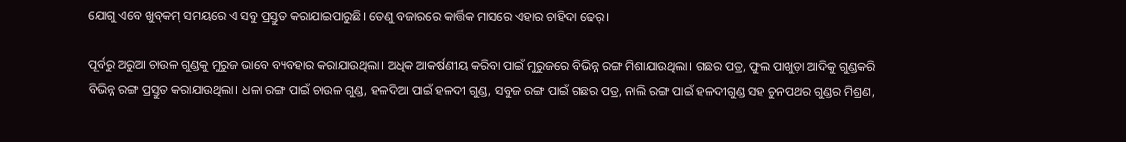ଯୋଗୁ ଏବେ ଖୁବ୍‌କମ୍‌ ସମୟରେ ଏ ସବୁ ପ୍ରସ୍ତୁତ କରାଯାଇପାରୁଛି। ତେଣୁ ବଜା‌ରରେ କାର୍ତ୍ତିକ ମାସରେ ଏହାର ଚାହିଦା ଢେର୍।

ପୂର୍ବରୁ ଅରୁଆ ଚାଉଳ ଗୁଣ୍ଡକୁ ମୁରୁଜ ଭାବେ ବ୍ୟବହାର କରାଯାଉଥିଲା। ଅଧିକ ଆକର୍ଷଣୀୟ କରିବା ପାଇଁ ମୁରୁଜରେ ବିଭିନ୍ନ ରଙ୍ଗ ମିଶାଯାଉଥିଲା। ଗଛର ପତ୍ର, ଫୁଲ ପାଖୁଡ଼ା ଆଦିକୁ ଗୁଣ୍ଡକରି ବିଭିନ୍ନ ରଙ୍ଗ ପ୍ରସ୍ତୁତ କରାଯାଉଥିଲା। ଧଳା ରଙ୍ଗ ପାଇଁ ଚାଉଳ ଗୁଣ୍ଡ, ହଳଦିଆ ପାଇଁ ହଳଦୀ ଗୁଣ୍ଡ, ସବୁଜ ରଙ୍ଗ ପାଇଁ ଗଛର ପତ୍ର, ନାଲି ରଙ୍ଗ ପାଇଁ ହଳଦୀଗୁଣ୍ଡ ସହ ଚୁନପଥର ଗୁଣ୍ଡର ମିଶ୍ରଣ,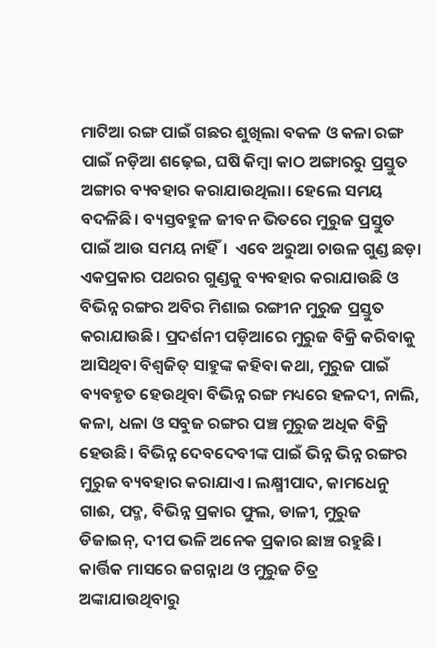ମାଟିଆ ରଙ୍ଗ ପାଇଁ ଗଛର ଶୁଖିଲା ବକଳ ଓ କଳା ରଙ୍ଗ ପାଇଁ ନଡ଼ିଆ ଶଢ଼େଇ, ଘଷି କିମ୍ବା କାଠ ଅଙ୍ଗାରରୁ ପ୍ରସ୍ତୁତ ଅଙ୍ଗାର ବ୍ୟବହାର କରାଯାଉଥିଲା। ହେଲେ ସମୟ ବଦଳିଛି। ବ୍ୟସ୍ତବହୁଳ ଜୀବନ ଭିତରେ ମୁରୁଜ ପ୍ରସ୍ତୁତ ପାଇଁ ଆଉ ସମୟ ନାହିଁ।  ଏବେ ଅରୁଆ ଚାଉଳ ଗୁଣ୍ଡ ଛଡ଼ା ଏକପ୍ରକାର ପଥରର ଗୁଣ୍ଡକୁ ବ୍ୟବହାର କରାଯାଉଛି ଓ ବିଭିନ୍ନ ରଙ୍ଗର ଅବିର ମିଶାଇ ରଙ୍ଗୀନ ମୁରୁଜ ପ୍ରସ୍ତୁତ କରାଯାଉଛି। ପ୍ରଦର୍ଶନୀ ପଡ଼ିଆରେ ମୁରୁଜ ବିକ୍ରି କରିବାକୁ ଆସିଥିବା ବିଶ୍ବଜିତ୍‌ ସାହୁଙ୍କ କହିବା କଥା, ମୁରୁଜ ପାଇଁ ବ୍ୟବହୃତ ହେଉଥିବା ବିଭିନ୍ନ ରଙ୍ଗ ମଧ୍ୟରେ ହଳଦୀ, ନାଲି, କଳା, ଧଳା ଓ ସବୁଜ ରଙ୍ଗର ପଞ୍ଚ ମୁରୁଜ ଅଧିକ ବିକ୍ରି ହେଉଛି। ବିଭିନ୍ନ ଦେବଦେବୀଙ୍କ ପାଇଁ ଭିନ୍ନ ଭିନ୍ନ ରଙ୍ଗର ମୁରୁଜ ବ୍ୟବହାର କରାଯାଏ। ଲକ୍ଷ୍ମୀପାଦ, କାମଧେନୁ ଗାଈ, ପଦ୍ମ, ବିଭିନ୍ନ ପ୍ରକାର ଫୁଲ, ଡାଳୀ, ମୁରୁଜ ଡିଜାଇନ୍‌, ଦୀପ ଭଳି ଅନେକ ପ୍ରକାର ଛ‌ାଞ୍ଚ ରହୁଛି। କାର୍ତ୍ତିକ ମାସରେ ଜଗନ୍ନାଥ ଓ ମୁରୁଜ ଚିତ୍ର ଅଙ୍କାଯାଉଥିବାରୁ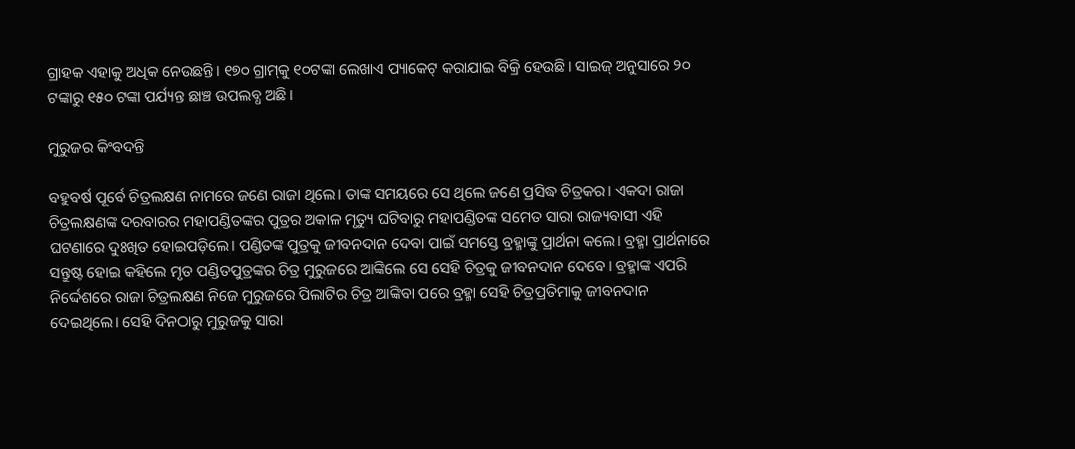ଗ୍ରାହକ ଏହାକୁ ଅଧିକ ନେଉଛନ୍ତି। ୧୭୦ ଗ୍ରାମ୍‌କୁ ୧୦ଟଙ୍କା ଲେଖାଏ ପ୍ୟାକେଟ୍‌ କରାଯାଇ ବିକ୍ରି ହେଉଛି। ସାଇଜ୍‌ ଅନୁସାରେ ୨୦ ଟଙ୍କାରୁ ୧୫୦ ଟଙ୍କା ପର୍ଯ୍ୟନ୍ତ ଛାଞ୍ଚ ଉପଲବ୍ଧ ଅଛି।

ମୁରୁଜର କିଂବଦନ୍ତି

ବହୁବର୍ଷ ପୂର୍ବେ ଚିତ୍ରଲକ୍ଷଣ ନାମରେ ଜଣେ ରାଜା ଥିଲେ। ତାଙ୍କ ସମୟରେ ସେ ଥିଲେ ଜଣେ ପ୍ରସିଦ୍ଧ ଚିତ୍ରକର। ଏକଦା ରାଜା ଚିତ୍ରଲକ୍ଷଣଙ୍କ ଦରବାରର ମହାପଣ୍ଡିତଙ୍କର ପୁତ୍ରର ଅକାଳ ମୃତ୍ୟୁ ଘଟିବାରୁ ମହାପଣ୍ଡିତଙ୍କ ସମେତ ସାରା ରାଜ୍ୟବାସୀ ଏହି ଘଟଣାରେ ଦୁଃଖିତ ହୋଇପଡ଼ିଲେ। ପଣ୍ଡିତଙ୍କ ପୁତ୍ରକୁ ଜୀବନଦାନ ଦେବା ପାଇଁ ସମସ୍ତେ ବ୍ରହ୍ମାଙ୍କୁ ପ୍ରାର୍ଥନା କଲେ। ବ୍ରହ୍ମା ପ୍ରାର୍ଥନାରେ ସନ୍ତୁଷ୍ଟ ହୋଇ କହିଲେ ମୃତ ପଣ୍ଡିତପୁତ୍ରଙ୍କର ଚିତ୍ର ମୁରୁଜରେ ଆଙ୍କିଲେ ସେ ସେହି ଚିତ୍ରକୁ ଜୀବନଦାନ ଦେବେ। ବ୍ରହ୍ମାଙ୍କ ଏପରି ନିର୍ଦ୍ଦେଶରେ ରାଜା ଚିତ୍ରଲକ୍ଷଣ ନିଜେ ମୁରୁଜରେ ପିଲାଟିର ଚିତ୍ର ଆଙ୍କିବା ପରେ ବ୍ରହ୍ମା ସେହି ଚିତ୍ରପ୍ରତିମାକୁ ଜୀବନଦାନ ଦେଇଥିଲେ। ସେହି ଦିନଠାରୁ ମୁରୁଜକୁ ସାରା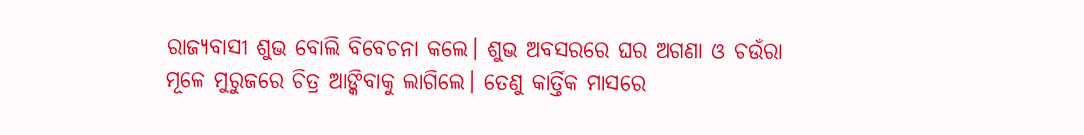ରାଜ୍ୟବାସୀ ଶୁଭ ବୋଲି ବିବେଚନା କଲେ। ଶୁଭ ଅବସରରେ ଘର ଅଗଣା ଓ ଚଉଁରା ମୂଳେ ମୁରୁଜରେ ଚିତ୍ର ଆଙ୍କିବାକୁ ଲାଗିଲେ। ତେଣୁ କାର୍ତ୍ତିକ ମାସରେ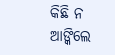କିଛି ନ ଆଙ୍କିଲେ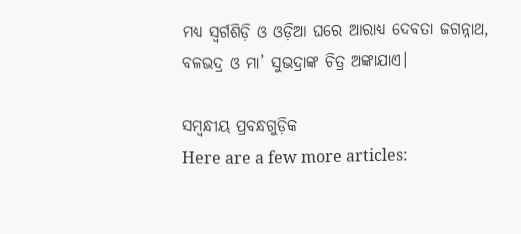ମଧ୍ୟ ସ୍ୱର୍ଗଶିଡ଼ି ଓ ଓଡ଼ିଆ ଘରେ ଆରାଧ୍ୟ ଦେବତା ଜଗନ୍ନାଥ, ବଳଭଦ୍ର ଓ ମା’ ସୁଭଦ୍ରା‌ଙ୍କ ଚିତ୍ର ଅଙ୍କାଯାଏ।

ସମ୍ବନ୍ଧୀୟ ପ୍ରବନ୍ଧଗୁଡ଼ିକ
Here are a few more articles: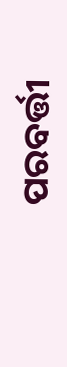ପରବର୍ତ୍ତୀ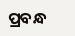ପ୍ରବନ୍ଧ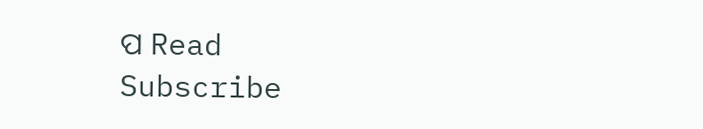ପ Read
Subscribe